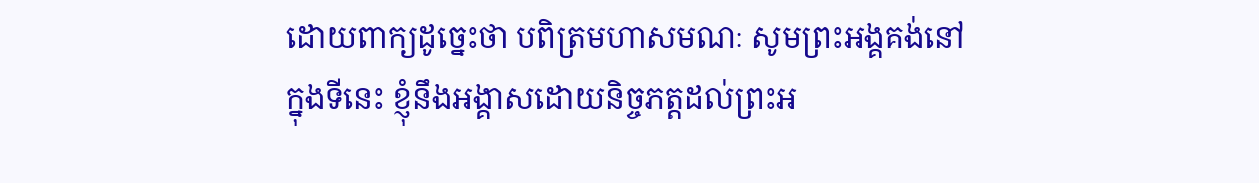ដោយពាក្យដូច្នេះថា បពិត្រមហាសមណៈ សូមព្រះអង្គគង់នៅក្នុងទីនេះ ខ្ញុំនឹងអង្គាសដោយនិច្ចភត្តដល់ព្រះអ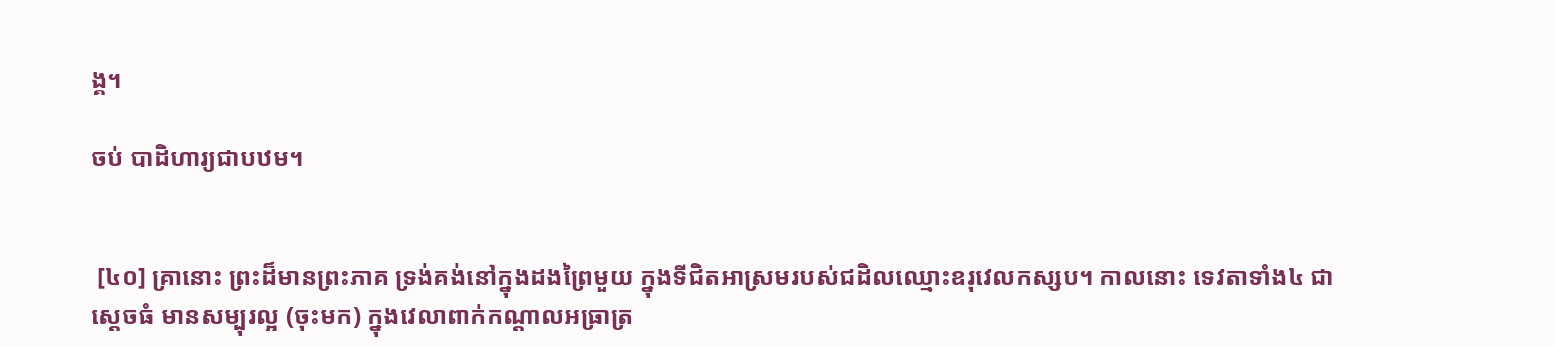ង្គ។

ចប់ បាដិហារ្យជាបឋម។


 [៤០] គ្រានោះ ព្រះដ៏មានព្រះភាគ ទ្រង់គង់នៅក្នុងដងព្រៃមួយ ក្នុងទីជិតអាស្រមរបស់ជដិលឈ្មោះឧរុវេលកស្សប។ កាលនោះ ទេវតាទាំង៤ ជាស្តេចធំ មានសម្បុរល្អ (ចុះមក) ក្នុងវេលាពាក់កណ្តាលអធ្រាត្រ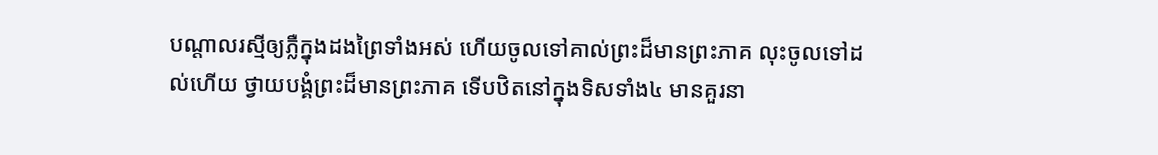បណ្តាលរស្មីឲ្យភ្លឺក្នុងដងព្រៃទាំងអស់ ហើយចូលទៅគាល់ព្រះដ៏មានព្រះភាគ លុះចូលទៅដល់ហើយ ថ្វាយបង្គំព្រះដ៏មានព្រះភាគ ទើបឋិតនៅក្នុងទិសទាំង៤ មានគួរនា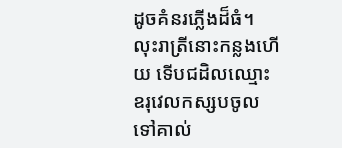ដូចគំនរភ្លើងដ៏ធំ។ លុះរាត្រីនោះកន្លងហើយ ទើបជដិលឈ្មោះឧរុវេលកស្សបចូលទៅគាល់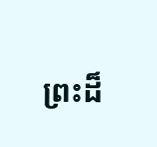ព្រះដ៏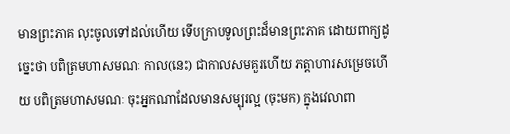មានព្រះភាគ លុះចូលទៅដល់ហើយ ទើបក្រាបទូលព្រះដ៏មានព្រះភាគ ដោយពាក្យដូច្នេះថា បពិត្រមហាសមណៈ កាល(នេះ) ជាកាលសមគួរហើយ ភត្តាហារសម្រេចហើយ បពិត្រមហាសមណៈ ចុះអ្នកណាដែលមានសម្បុរល្អ (ចុះមក) ក្នុងវេលាពា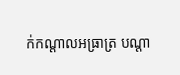ក់កណ្តាលអធ្រាត្រ បណ្តា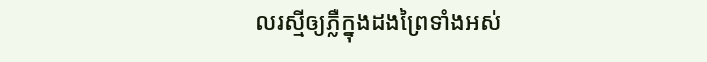លរស្មីឲ្យភ្លឺក្នុងដងព្រៃទាំងអស់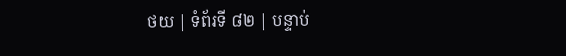ថយ | ទំព័រទី ៨២ | បន្ទាប់